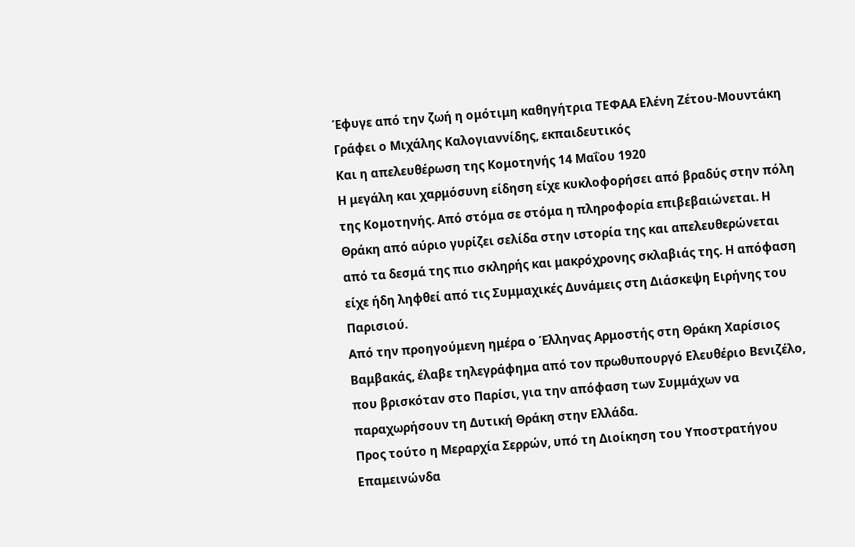Έφυγε από την ζωή η ομότιμη καθηγήτρια ΤΕΦΑΑ Ελένη Ζέτου-Μουντάκη
Γράφει ο Μιχάλης Καλογιαννίδης, εκπαιδευτικός
Και η απελευθέρωση της Κομοτηνής 14 Μαΐου 1920
Η μεγάλη και χαρμόσυνη είδηση είχε κυκλοφορήσει από βραδύς στην πόλη της Κομοτηνής. Από στόμα σε στόμα η πληροφορία επιβεβαιώνεται. Η Θράκη από αύριο γυρίζει σελίδα στην ιστορία της και απελευθερώνεται από τα δεσμά της πιο σκληρής και μακρόχρονης σκλαβιάς της. Η απόφαση είχε ήδη ληφθεί από τις Συμμαχικές Δυνάμεις στη Διάσκεψη Ειρήνης του Παρισιού.
Από την προηγούμενη ημέρα ο Έλληνας Αρμοστής στη Θράκη Χαρίσιος Βαμβακάς, έλαβε τηλεγράφημα από τον πρωθυπουργό Ελευθέριο Βενιζέλο, που βρισκόταν στο Παρίσι, για την απόφαση των Συμμάχων να παραχωρήσουν τη Δυτική Θράκη στην Ελλάδα.
Προς τούτο η Μεραρχία Σερρών, υπό τη Διοίκηση του Υποστρατήγου Επαμεινώνδα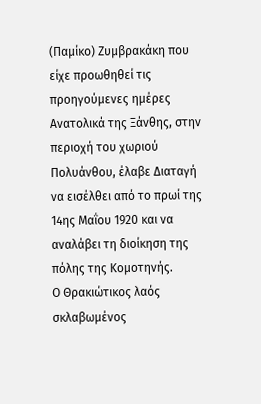(Παμίκο) Ζυμβρακάκη που είχε προωθηθεί τις προηγούμενες ημέρες Ανατολικά της Ξάνθης, στην περιοχή του χωριού Πολυάνθου, έλαβε Διαταγή να εισέλθει από το πρωί της 14ης Μαΐου 1920 και να αναλάβει τη διοίκηση της πόλης της Κομοτηνής.
Ο Θρακιώτικος λαός σκλαβωμένος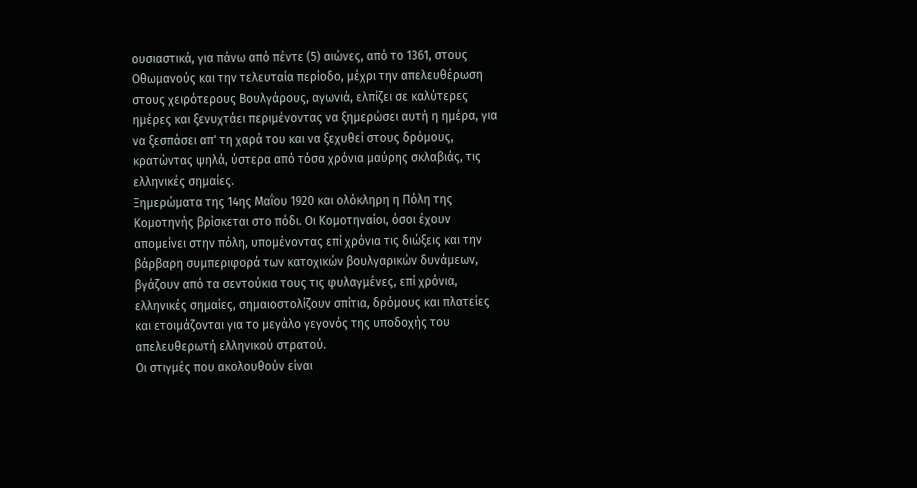ουσιαστικά, για πάνω από πέντε (5) αιώνες, από το 1361, στους Οθωμανούς και την τελευταία περίοδο, μέχρι την απελευθέρωση στους χειρότερους Βουλγάρους, αγωνιά, ελπίζει σε καλύτερες ημέρες και ξενυχτάει περιμένοντας να ξημερώσει αυτή η ημέρα, για να ξεσπάσει απ' τη χαρά του και να ξεχυθεί στους δρόμους, κρατώντας ψηλά, ύστερα από τόσα χρόνια μαύρης σκλαβιάς, τις ελληνικές σημαίες.
Ξημερώματα της 14ης Μαΐου 1920 και ολόκληρη η Πόλη της Κομοτηνής βρίσκεται στο πόδι. Οι Κομοτηναίοι, όσοι έχουν απομείνει στην πόλη, υπομένοντας επί χρόνια τις διώξεις και την βάρβαρη συμπεριφορά των κατοχικών βουλγαρικών δυνάμεων, βγάζουν από τα σεντούκια τους τις φυλαγμένες, επί χρόνια, ελληνικές σημαίες, σημαιοστολίζουν σπίτια, δρόμους και πλατείες και ετοιμάζονται για το μεγάλο γεγονός της υποδοχής του απελευθερωτή ελληνικού στρατού.
Οι στιγμές που ακολουθούν είναι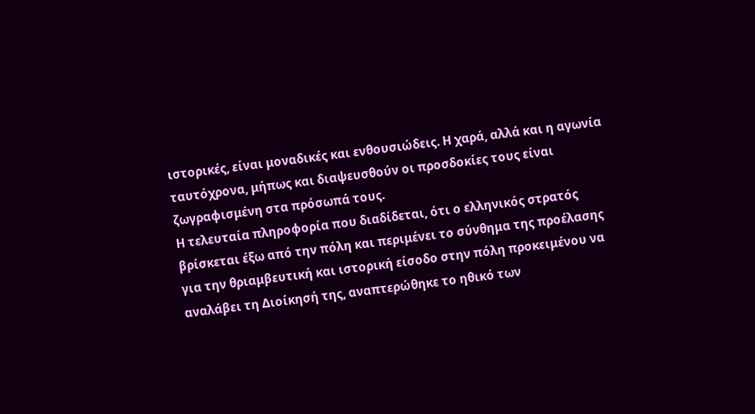ιστορικές, είναι μοναδικές και ενθουσιώδεις. Η χαρά, αλλά και η αγωνία ταυτόχρονα, μήπως και διαψευσθούν οι προσδοκίες τους είναι ζωγραφισμένη στα πρόσωπά τους.
Η τελευταία πληροφορία που διαδίδεται, ότι ο ελληνικός στρατός βρίσκεται έξω από την πόλη και περιμένει το σύνθημα της προέλασης για την θριαμβευτική και ιστορική είσοδο στην πόλη προκειμένου να αναλάβει τη Διοίκησή της, αναπτερώθηκε το ηθικό των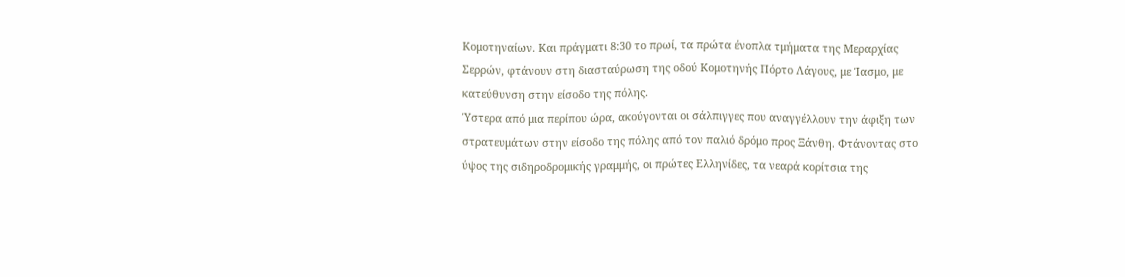Κομοτηναίων. Και πράγματι 8:30 το πρωί, τα πρώτα ένοπλα τμήματα της Μεραρχίας Σερρών, φτάνουν στη διασταύρωση της οδού Κομοτηνής Πόρτο Λάγους, με Ίασμο, με κατεύθυνση στην είσοδο της πόλης.
Ύστερα από μια περίπου ώρα, ακούγονται οι σάλπιγγες που αναγγέλλουν την άφιξη των στρατευμάτων στην είσοδο της πόλης από τον παλιό δρόμο προς Ξάνθη. Φτάνοντας στο ύψος της σιδηροδρομικής γραμμής, οι πρώτες Ελληνίδες, τα νεαρά κορίτσια της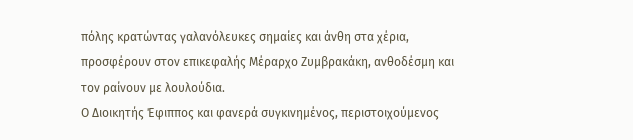πόλης κρατώντας γαλανόλευκες σημαίες και άνθη στα χέρια, προσφέρουν στον επικεφαλής Μέραρχο Ζυμβρακάκη, ανθοδέσμη και τον ραίνουν με λουλούδια.
Ο Διοικητής Έφιππος και φανερά συγκινημένος, περιστοιχούμενος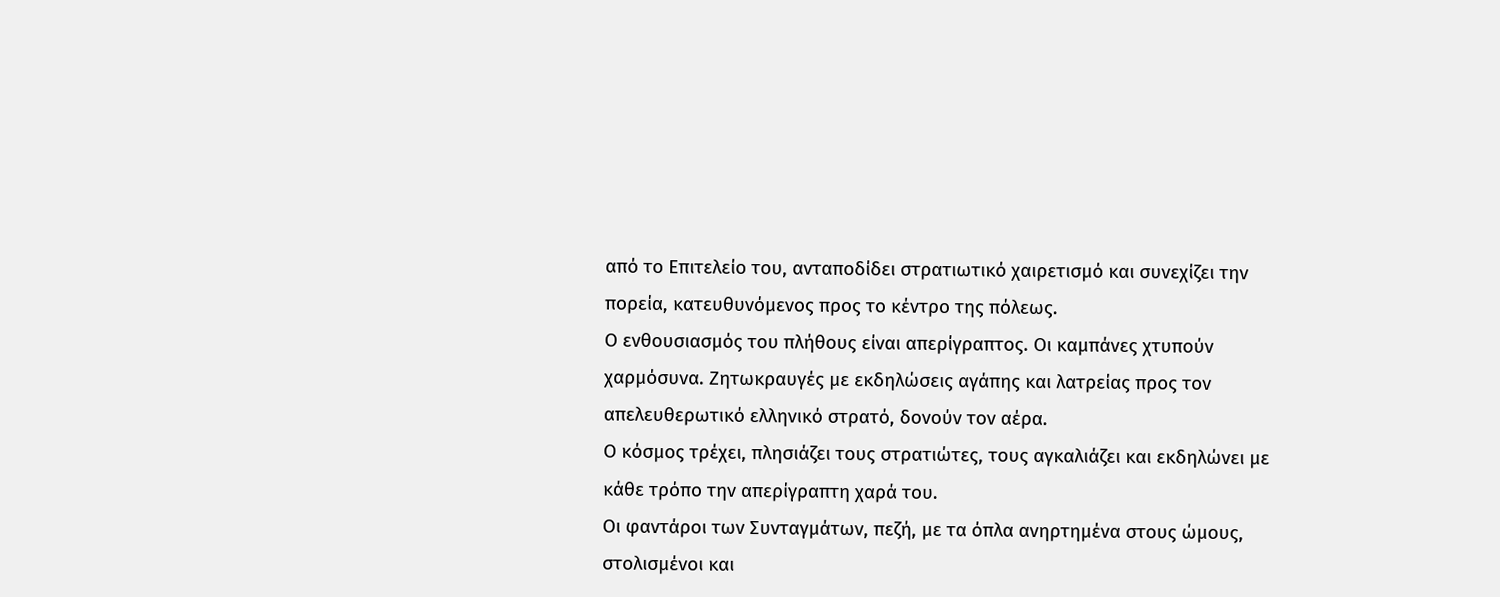από το Επιτελείο του, ανταποδίδει στρατιωτικό χαιρετισμό και συνεχίζει την πορεία, κατευθυνόμενος προς το κέντρο της πόλεως.
Ο ενθουσιασμός του πλήθους είναι απερίγραπτος. Οι καμπάνες χτυπούν χαρμόσυνα. Ζητωκραυγές με εκδηλώσεις αγάπης και λατρείας προς τον απελευθερωτικό ελληνικό στρατό, δονούν τον αέρα.
Ο κόσμος τρέχει, πλησιάζει τους στρατιώτες, τους αγκαλιάζει και εκδηλώνει με κάθε τρόπο την απερίγραπτη χαρά του.
Οι φαντάροι των Συνταγμάτων, πεζή, με τα όπλα ανηρτημένα στους ώμους, στολισμένοι και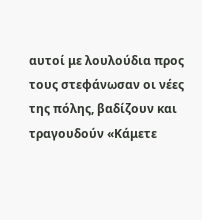αυτοί με λουλούδια προς τους στεφάνωσαν οι νέες της πόλης, βαδίζουν και τραγουδούν «Κάμετε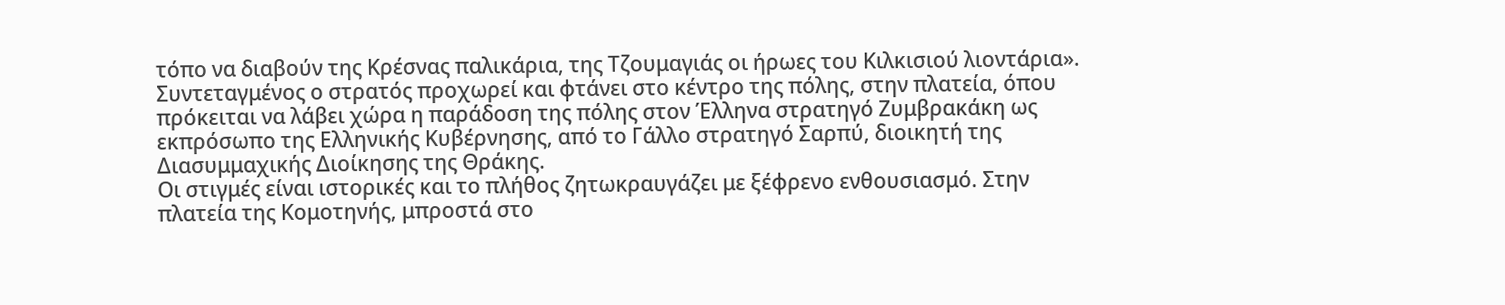τόπο να διαβούν της Κρέσνας παλικάρια, της Τζουμαγιάς οι ήρωες του Κιλκισιού λιοντάρια».
Συντεταγμένος ο στρατός προχωρεί και φτάνει στο κέντρο της πόλης, στην πλατεία, όπου πρόκειται να λάβει χώρα η παράδοση της πόλης στον Έλληνα στρατηγό Ζυμβρακάκη ως εκπρόσωπο της Ελληνικής Κυβέρνησης, από το Γάλλο στρατηγό Σαρπύ, διοικητή της Διασυμμαχικής Διοίκησης της Θράκης.
Οι στιγμές είναι ιστορικές και το πλήθος ζητωκραυγάζει με ξέφρενο ενθουσιασμό. Στην πλατεία της Κομοτηνής, μπροστά στο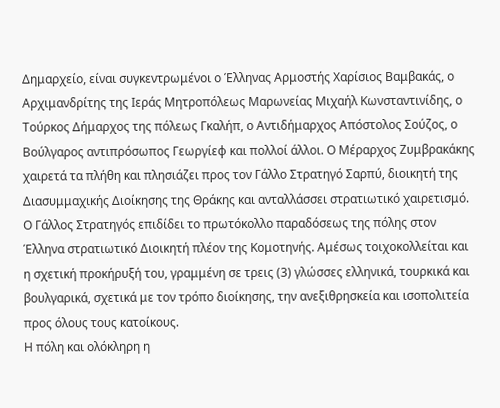Δημαρχείο, είναι συγκεντρωμένοι ο Έλληνας Αρμοστής Χαρίσιος Βαμβακάς, ο Αρχιμανδρίτης της Ιεράς Μητροπόλεως Μαρωνείας Μιχαήλ Κωνσταντινίδης, ο Τούρκος Δήμαρχος της πόλεως Γκαλήπ, ο Αντιδήμαρχος Απόστολος Σούζος, ο Βούλγαρος αντιπρόσωπος Γεωργίεφ και πολλοί άλλοι. Ο Μέραρχος Ζυμβρακάκης χαιρετά τα πλήθη και πλησιάζει προς τον Γάλλο Στρατηγό Σαρπύ, διοικητή της Διασυμμαχικής Διοίκησης της Θράκης και ανταλλάσσει στρατιωτικό χαιρετισμό. Ο Γάλλος Στρατηγός επιδίδει το πρωτόκολλο παραδόσεως της πόλης στον Έλληνα στρατιωτικό Διοικητή πλέον της Κομοτηνής. Αμέσως τοιχοκολλείται και η σχετική προκήρυξή του, γραμμένη σε τρεις (3) γλώσσες ελληνικά, τουρκικά και βουλγαρικά, σχετικά με τον τρόπο διοίκησης, την ανεξιθρησκεία και ισοπολιτεία προς όλους τους κατοίκους.
Η πόλη και ολόκληρη η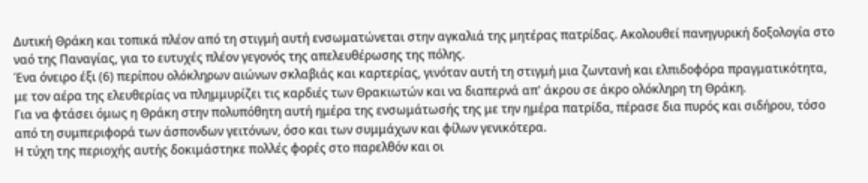Δυτική Θράκη και τοπικά πλέον από τη στιγμή αυτή ενσωματώνεται στην αγκαλιά της μητέρας πατρίδας. Ακολουθεί πανηγυρική δοξολογία στο ναό της Παναγίας, για το ευτυχές πλέον γεγονός της απελευθέρωσης της πόλης.
Ένα όνειρο έξι (6) περίπου ολόκληρων αιώνων σκλαβιάς και καρτερίας, γινόταν αυτή τη στιγμή μια ζωντανή και ελπιδοφόρα πραγματικότητα, με τον αέρα της ελευθερίας να πλημμυρίζει τις καρδιές των Θρακιωτών και να διαπερνά απ' άκρου σε άκρο ολόκληρη τη Θράκη.
Για να φτάσει όμως η Θράκη στην πολυπόθητη αυτή ημέρα της ενσωμάτωσής της με την ημέρα πατρίδα, πέρασε δια πυρός και σιδήρου, τόσο από τη συμπεριφορά των άσπονδων γειτόνων, όσο και των συμμάχων και φίλων γενικότερα.
Η τύχη της περιοχής αυτής δοκιμάστηκε πολλές φορές στο παρελθόν και οι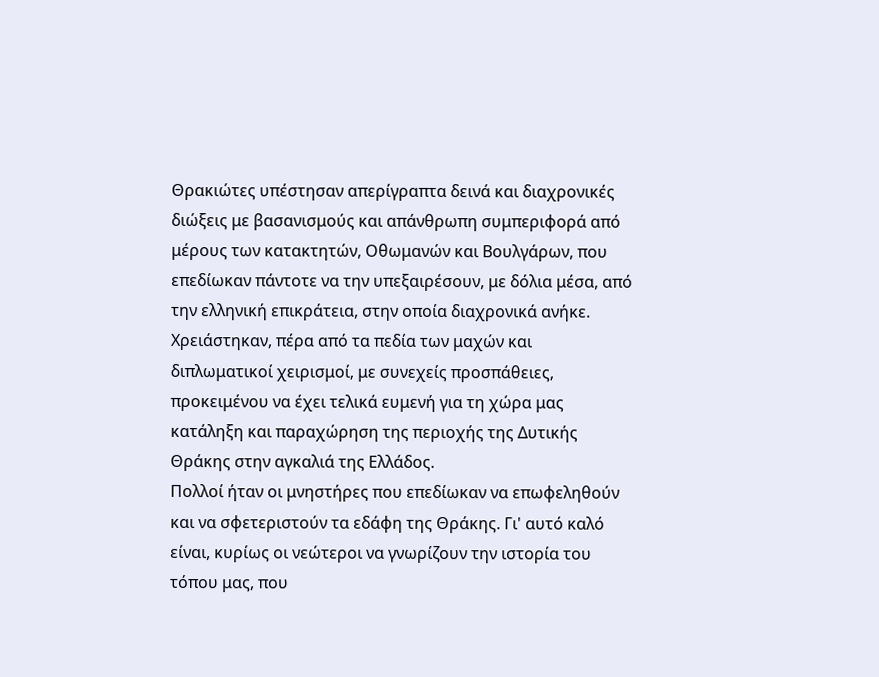Θρακιώτες υπέστησαν απερίγραπτα δεινά και διαχρονικές διώξεις με βασανισμούς και απάνθρωπη συμπεριφορά από μέρους των κατακτητών, Οθωμανών και Βουλγάρων, που επεδίωκαν πάντοτε να την υπεξαιρέσουν, με δόλια μέσα, από την ελληνική επικράτεια, στην οποία διαχρονικά ανήκε.
Χρειάστηκαν, πέρα από τα πεδία των μαχών και διπλωματικοί χειρισμοί, με συνεχείς προσπάθειες, προκειμένου να έχει τελικά ευμενή για τη χώρα μας κατάληξη και παραχώρηση της περιοχής της Δυτικής Θράκης στην αγκαλιά της Ελλάδος.
Πολλοί ήταν οι μνηστήρες που επεδίωκαν να επωφεληθούν και να σφετεριστούν τα εδάφη της Θράκης. Γι' αυτό καλό είναι, κυρίως οι νεώτεροι να γνωρίζουν την ιστορία του τόπου μας, που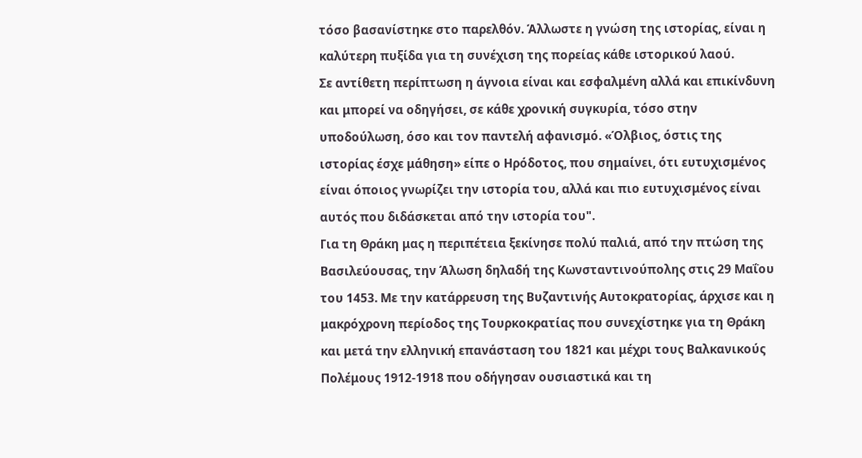τόσο βασανίστηκε στο παρελθόν. Άλλωστε η γνώση της ιστορίας, είναι η καλύτερη πυξίδα για τη συνέχιση της πορείας κάθε ιστορικού λαού.
Σε αντίθετη περίπτωση η άγνοια είναι και εσφαλμένη αλλά και επικίνδυνη και μπορεί να οδηγήσει, σε κάθε χρονική συγκυρία, τόσο στην υποδούλωση, όσο και τον παντελή αφανισμό. «Όλβιος, όστις της ιστορίας έσχε μάθηση» είπε ο Ηρόδοτος, που σημαίνει, ότι ευτυχισμένος είναι όποιος γνωρίζει την ιστορία του, αλλά και πιο ευτυχισμένος είναι αυτός που διδάσκεται από την ιστορία του".
Για τη Θράκη μας η περιπέτεια ξεκίνησε πολύ παλιά, από την πτώση της Βασιλεύουσας, την Άλωση δηλαδή της Κωνσταντινούπολης στις 29 Μαΐου του 1453. Με την κατάρρευση της Βυζαντινής Αυτοκρατορίας, άρχισε και η μακρόχρονη περίοδος της Τουρκοκρατίας που συνεχίστηκε για τη Θράκη και μετά την ελληνική επανάσταση του 1821 και μέχρι τους Βαλκανικούς Πολέμους 1912-1918 που οδήγησαν ουσιαστικά και τη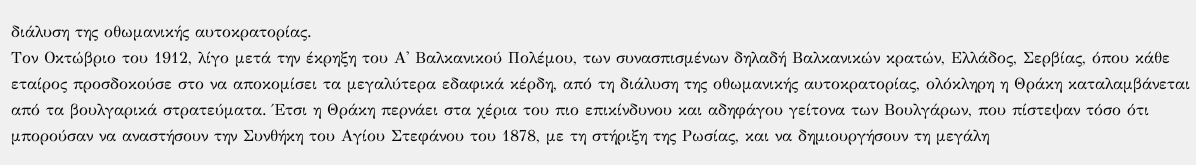διάλυση της οθωμανικής αυτοκρατορίας.
Τον Οκτώβριο του 1912, λίγο μετά την έκρηξη του Α' Βαλκανικού Πολέμου, των συνασπισμένων δηλαδή Βαλκανικών κρατών, Ελλάδος, Σερβίας, όπου κάθε εταίρος προσδοκούσε στο να αποκομίσει τα μεγαλύτερα εδαφικά κέρδη, από τη διάλυση της οθωμανικής αυτοκρατορίας, ολόκληρη η Θράκη καταλαμβάνεται από τα βουλγαρικά στρατεύματα. Έτσι η Θράκη περνάει στα χέρια του πιο επικίνδυνου και αδηφάγου γείτονα των Βουλγάρων, που πίστεψαν τόσο ότι μπορούσαν να αναστήσουν την Συνθήκη του Αγίου Στεφάνου του 1878, με τη στήριξη της Ρωσίας, και να δημιουργήσουν τη μεγάλη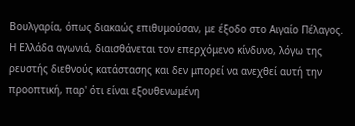Βουλγαρία, όπως διακαώς επιθυμούσαν, με έξοδο στο Αιγαίο Πέλαγος. Η Ελλάδα αγωνιά, διαισθάνεται τον επερχόμενο κίνδυνο, λόγω της ρευστής διεθνούς κατάστασης και δεν μπορεί να ανεχθεί αυτή την προοπτική, παρ' ότι είναι εξουθενωμένη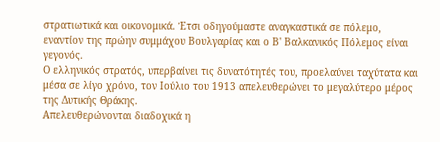στρατιωτικά και οικονομικά. Έτσι οδηγούμαστε αναγκαστικά σε πόλεμο, εναντίον της πρώην συμμάχου Βουλγαρίας και ο Β' Βαλκανικός Πόλεμος είναι γεγονός.
Ο ελληνικός στρατός, υπερβαίνει τις δυνατότητές του, προελαύνει ταχύτατα και μέσα σε λίγο χρόνο, τον Ιούλιο του 1913 απελευθερώνει το μεγαλύτερο μέρος της Δυτικής Θράκης.
Απελευθερώνονται διαδοχικά η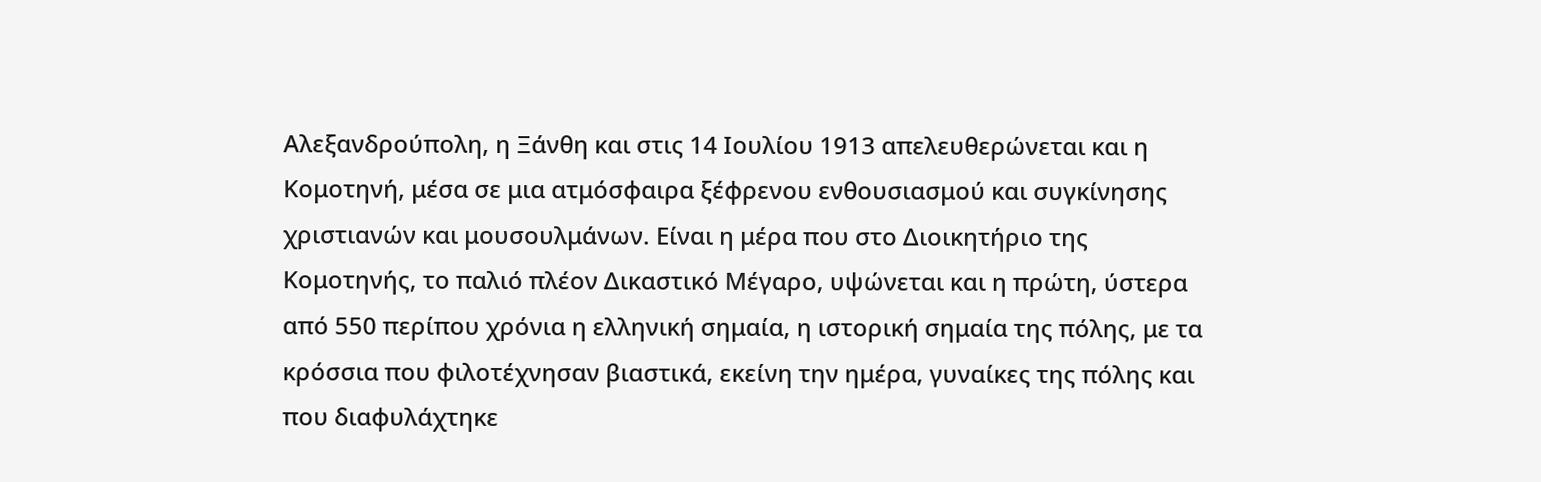Αλεξανδρούπολη, η Ξάνθη και στις 14 Ιουλίου 1913 απελευθερώνεται και η Κομοτηνή, μέσα σε μια ατμόσφαιρα ξέφρενου ενθουσιασμού και συγκίνησης χριστιανών και μουσουλμάνων. Είναι η μέρα που στο Διοικητήριο της Κομοτηνής, το παλιό πλέον Δικαστικό Μέγαρο, υψώνεται και η πρώτη, ύστερα από 550 περίπου χρόνια η ελληνική σημαία, η ιστορική σημαία της πόλης, με τα κρόσσια που φιλοτέχνησαν βιαστικά, εκείνη την ημέρα, γυναίκες της πόλης και που διαφυλάχτηκε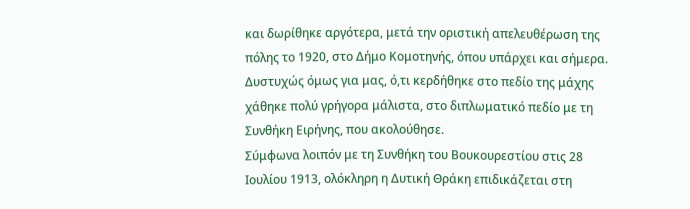και δωρίθηκε αργότερα, μετά την οριστική απελευθέρωση της πόλης το 1920, στο Δήμο Κομοτηνής, όπου υπάρχει και σήμερα.
Δυστυχώς όμως για μας, ό,τι κερδήθηκε στο πεδίο της μάχης χάθηκε πολύ γρήγορα μάλιστα, στο διπλωματικό πεδίο με τη Συνθήκη Ειρήνης, που ακολούθησε.
Σύμφωνα λοιπόν με τη Συνθήκη του Βουκουρεστίου στις 28 Ιουλίου 1913, ολόκληρη η Δυτική Θράκη επιδικάζεται στη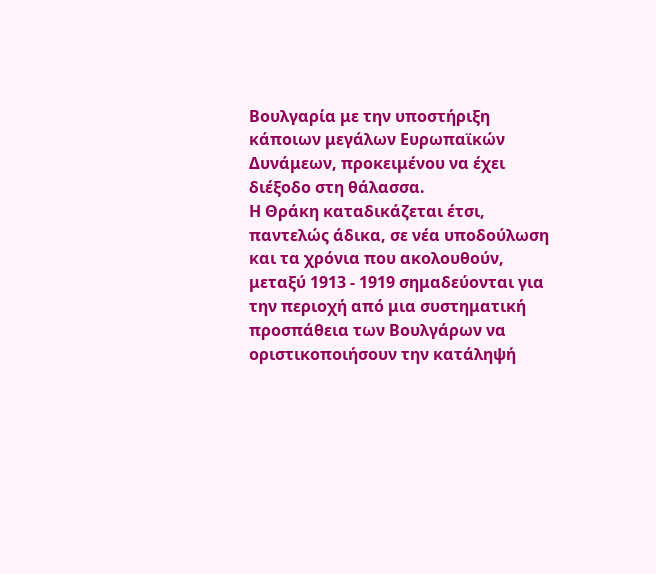Βουλγαρία με την υποστήριξη κάποιων μεγάλων Ευρωπαϊκών Δυνάμεων, προκειμένου να έχει διέξοδο στη θάλασσα.
Η Θράκη καταδικάζεται έτσι, παντελώς άδικα, σε νέα υποδούλωση και τα χρόνια που ακολουθούν, μεταξύ 1913 - 1919 σημαδεύονται για την περιοχή από μια συστηματική προσπάθεια των Βουλγάρων να οριστικοποιήσουν την κατάληψή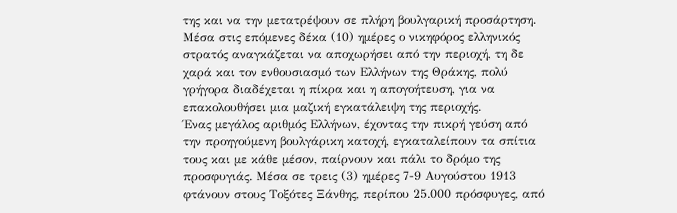της και να την μετατρέψουν σε πλήρη βουλγαρική προσάρτηση.
Μέσα στις επόμενες δέκα (10) ημέρες ο νικηφόρος ελληνικός στρατός αναγκάζεται να αποχωρήσει από την περιοχή, τη δε χαρά και τον ενθουσιασμό των Ελλήνων της Θράκης, πολύ γρήγορα διαδέχεται η πίκρα και η απογοήτευση, για να επακολουθήσει μια μαζική εγκατάλειψη της περιοχής.
Ένας μεγάλος αριθμός Ελλήνων, έχοντας την πικρή γεύση από την προηγούμενη βουλγάρικη κατοχή, εγκαταλείπουν τα σπίτια τους και με κάθε μέσον, παίρνουν και πάλι το δρόμο της προσφυγιάς. Μέσα σε τρεις (3) ημέρες 7-9 Αυγούστου 1913 φτάνουν στους Τοξότες Ξάνθης, περίπου 25.000 πρόσφυγες, από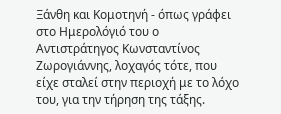Ξάνθη και Κομοτηνή - όπως γράφει στο Ημερολόγιό του ο Αντιστράτηγος Κωνσταντίνος Ζωρογιάννης, λοχαγός τότε, που είχε σταλεί στην περιοχή με το λόχο του, για την τήρηση της τάξης.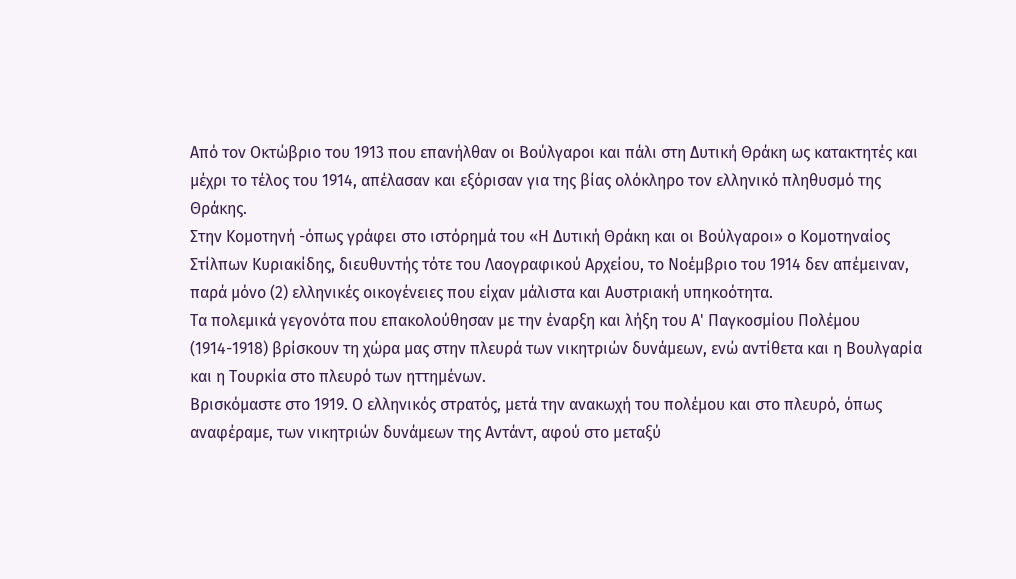Από τον Οκτώβριο του 1913 που επανήλθαν οι Βούλγαροι και πάλι στη Δυτική Θράκη ως κατακτητές και μέχρι το τέλος του 1914, απέλασαν και εξόρισαν για της βίας ολόκληρο τον ελληνικό πληθυσμό της Θράκης.
Στην Κομοτηνή -όπως γράφει στο ιστόρημά του «Η Δυτική Θράκη και οι Βούλγαροι» ο Κομοτηναίος Στίλπων Κυριακίδης, διευθυντής τότε του Λαογραφικού Αρχείου, το Νοέμβριο του 1914 δεν απέμειναν, παρά μόνο (2) ελληνικές οικογένειες που είχαν μάλιστα και Αυστριακή υπηκοότητα.
Τα πολεμικά γεγονότα που επακολούθησαν με την έναρξη και λήξη του Α' Παγκοσμίου Πολέμου (1914-1918) βρίσκουν τη χώρα μας στην πλευρά των νικητριών δυνάμεων, ενώ αντίθετα και η Βουλγαρία και η Τουρκία στο πλευρό των ηττημένων.
Βρισκόμαστε στο 1919. Ο ελληνικός στρατός, μετά την ανακωχή του πολέμου και στο πλευρό, όπως αναφέραμε, των νικητριών δυνάμεων της Αντάντ, αφού στο μεταξύ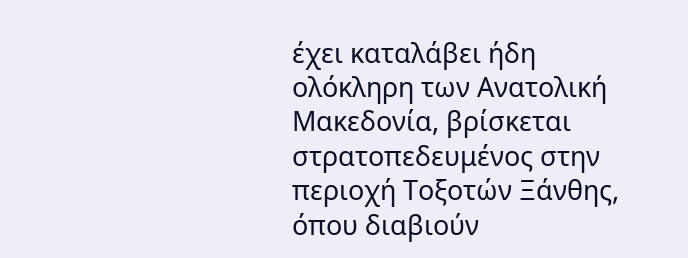έχει καταλάβει ήδη ολόκληρη των Ανατολική Μακεδονία, βρίσκεται στρατοπεδευμένος στην περιοχή Τοξοτών Ξάνθης, όπου διαβιούν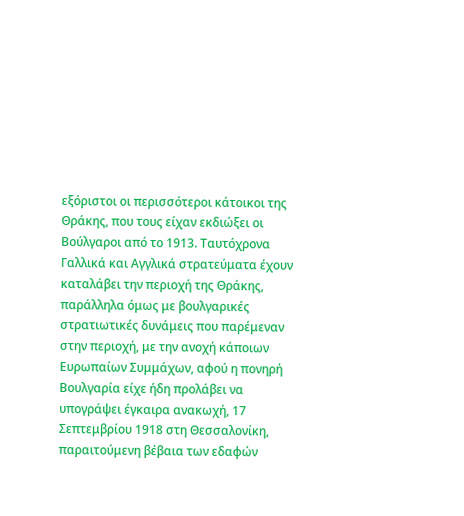εξόριστοι οι περισσότεροι κάτοικοι της Θράκης, που τους είχαν εκδιώξει οι Βούλγαροι από το 1913. Ταυτόχρονα Γαλλικά και Αγγλικά στρατεύματα έχουν καταλάβει την περιοχή της Θράκης, παράλληλα όμως με βουλγαρικές στρατιωτικές δυνάμεις που παρέμεναν στην περιοχή, με την ανοχή κάποιων Ευρωπαίων Συμμάχων, αφού η πονηρή Βουλγαρία είχε ήδη προλάβει να υπογράψει έγκαιρα ανακωχή, 17 Σεπτεμβρίου 1918 στη Θεσσαλονίκη, παραιτούμενη βέβαια των εδαφών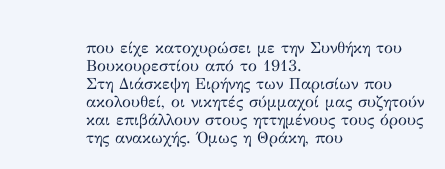που είχε κατοχυρώσει με την Συνθήκη του Βουκουρεστίου από το 1913.
Στη Διάσκεψη Ειρήνης των Παρισίων που ακολουθεί, οι νικητές σύμμαχοί μας συζητούν και επιβάλλουν στους ηττημένους τους όρους της ανακωχής. Όμως η Θράκη, που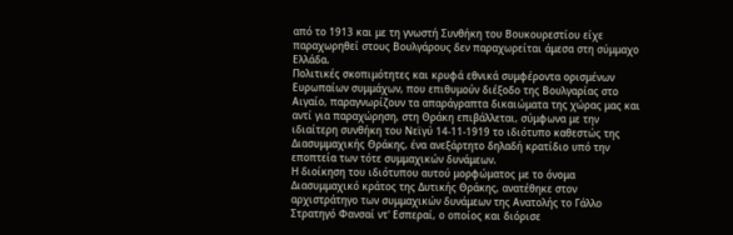από το 1913 και με τη γνωστή Συνθήκη του Βουκουρεστίου είχε παραχωρηθεί στους Βουλγάρους δεν παραχωρείται άμεσα στη σύμμαχο Ελλάδα.
Πολιτικές σκοπιμότητες και κρυφά εθνικά συμφέροντα ορισμένων Ευρωπαίων συμμάχων, που επιθυμούν διέξοδο της Βουλγαρίας στο Αιγαίο, παραγνωρίζουν τα απαράγραπτα δικαιώματα της χώρας μας και αντί για παραχώρηση, στη Θράκη επιβάλλεται, σύμφωνα με την ιδιαίτερη συνθήκη του Νεϊγύ 14-11-1919 το ιδιότυπο καθεστώς της Διασυμμαχικής Θράκης, ένα ανεξάρτητο δηλαδή κρατίδιο υπό την εποπτεία των τότε συμμαχικών δυνάμεων.
Η διοίκηση του ιδιότυπου αυτού μορφώματος με το όνομα Διασυμμαχικό κράτος της Δυτικής Θράκης, ανατέθηκε στον αρχιστράτηγο των συμμαχικών δυνάμεων της Ανατολής το Γάλλο Στρατηγό Φανσαί ντ' Εσπεραί, ο οποίος και διόρισε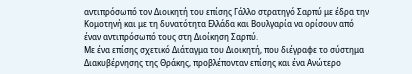αντιπρόσωπό τον Διοικητή του επίσης Γάλλο στρατηγό Σαρπύ με έδρα την Κομοτηνή και με τη δυνατότητα Ελλάδα και Βουλγαρία να ορίσουν από έναν αντιπρόσωπό τους στη Διοίκηση Σαρπύ.
Με ένα επίσης σχετικό Διάταγμα του Διοικητή, που διέγραφε το σύστημα Διακυβέρνησης της Θράκης, προβλέπονταν επίσης και ένα Ανώτερο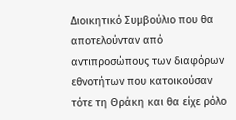Διοικητικό Συμβούλιο που θα αποτελούνταν από αντιπροσώπους των διαφόρων εθνοτήτων που κατοικούσαν τότε τη Θράκη και θα είχε ρόλο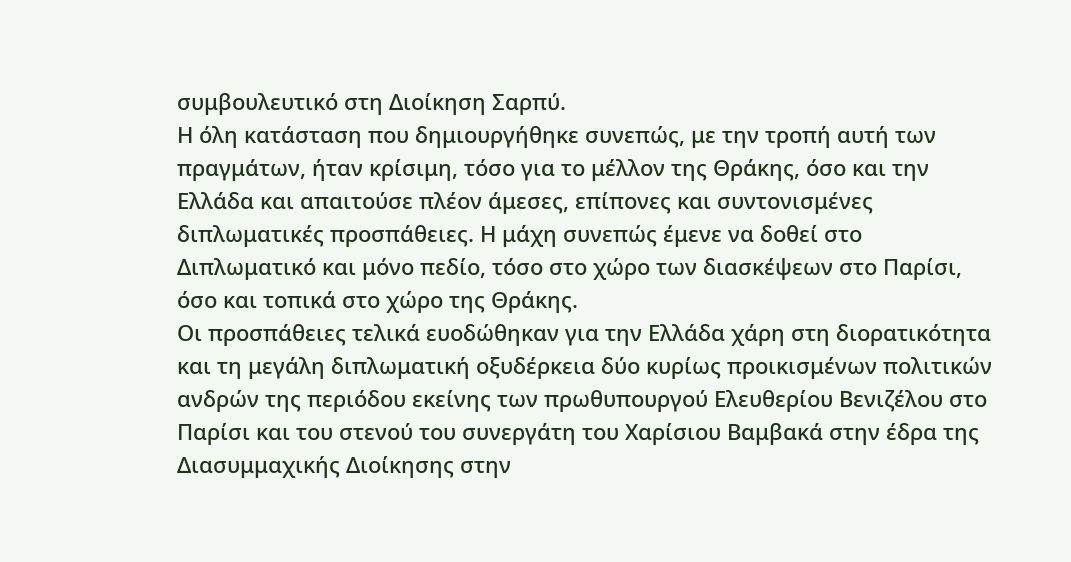συμβουλευτικό στη Διοίκηση Σαρπύ.
Η όλη κατάσταση που δημιουργήθηκε συνεπώς, με την τροπή αυτή των πραγμάτων, ήταν κρίσιμη, τόσο για το μέλλον της Θράκης, όσο και την Ελλάδα και απαιτούσε πλέον άμεσες, επίπονες και συντονισμένες διπλωματικές προσπάθειες. Η μάχη συνεπώς έμενε να δοθεί στο Διπλωματικό και μόνο πεδίο, τόσο στο χώρο των διασκέψεων στο Παρίσι, όσο και τοπικά στο χώρο της Θράκης.
Οι προσπάθειες τελικά ευοδώθηκαν για την Ελλάδα χάρη στη διορατικότητα και τη μεγάλη διπλωματική οξυδέρκεια δύο κυρίως προικισμένων πολιτικών ανδρών της περιόδου εκείνης των πρωθυπουργού Ελευθερίου Βενιζέλου στο Παρίσι και του στενού του συνεργάτη του Χαρίσιου Βαμβακά στην έδρα της Διασυμμαχικής Διοίκησης στην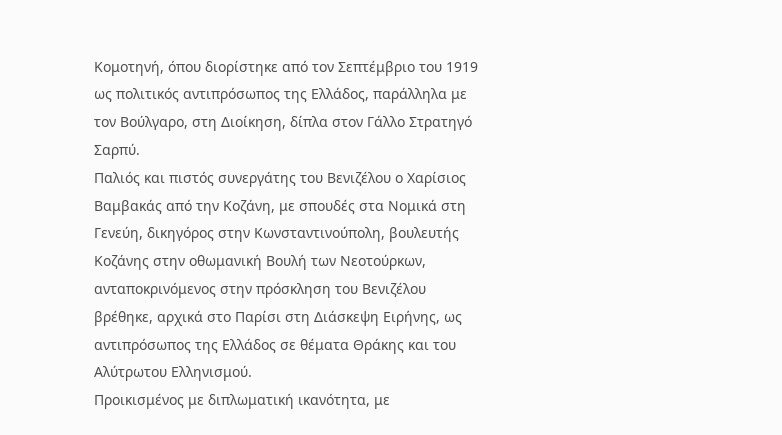Κομοτηνή, όπου διορίστηκε από τον Σεπτέμβριο του 1919 ως πολιτικός αντιπρόσωπος της Ελλάδος, παράλληλα με τον Βούλγαρο, στη Διοίκηση, δίπλα στον Γάλλο Στρατηγό Σαρπύ.
Παλιός και πιστός συνεργάτης του Βενιζέλου ο Χαρίσιος Βαμβακάς από την Κοζάνη, με σπουδές στα Νομικά στη Γενεύη, δικηγόρος στην Κωνσταντινούπολη, βουλευτής Κοζάνης στην οθωμανική Βουλή των Νεοτούρκων, ανταποκρινόμενος στην πρόσκληση του Βενιζέλου βρέθηκε, αρχικά στο Παρίσι στη Διάσκεψη Ειρήνης, ως αντιπρόσωπος της Ελλάδος σε θέματα Θράκης και του Αλύτρωτου Ελληνισμού.
Προικισμένος με διπλωματική ικανότητα, με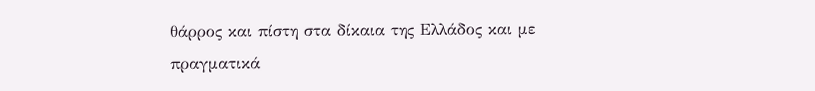θάρρος και πίστη στα δίκαια της Ελλάδος και με πραγματικά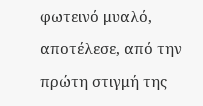φωτεινό μυαλό, αποτέλεσε, από την πρώτη στιγμή της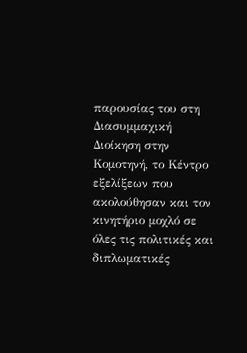παρουσίας του στη Διασυμμαχική Διοίκηση στην Κομοτηνή, το Κέντρο εξελίξεων που ακολούθησαν και τον κινητήριο μοχλό σε όλες τις πολιτικές και διπλωματικές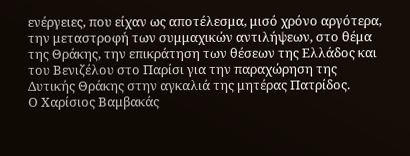ενέργειες, που είχαν ως αποτέλεσμα, μισό χρόνο αργότερα, την μεταστροφή των συμμαχικών αντιλήψεων, στο θέμα της Θράκης, την επικράτηση των θέσεων της Ελλάδος και του Βενιζέλου στο Παρίσι για την παραχώρηση της Δυτικής Θράκης στην αγκαλιά της μητέρας Πατρίδος.
Ο Χαρίσιος Βαμβακάς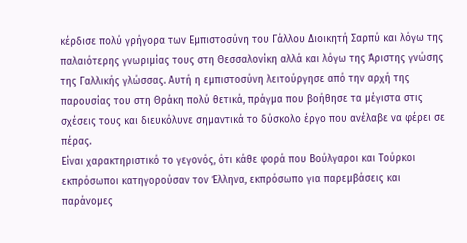κέρδισε πολύ γρήγορα των Εμπιστοσύνη του Γάλλου Διοικητή Σαρπύ και λόγω της παλαιότερης γνωριμίας τους στη Θεσσαλονίκη αλλά και λόγω της Άριστης γνώσης της Γαλλικής γλώσσας. Αυτή η εμπιστοσύνη λειτούργησε από την αρχή της παρουσίας του στη Θράκη πολύ θετικά, πράγμα που βοήθησε τα μέγιστα στις σχέσεις τους και διευκόλυνε σημαντικά το δύσκολο έργο που ανέλαβε να φέρει σε πέρας.
Είναι χαρακτηριστικό το γεγονός, ότι κάθε φορά που Βούλγαροι και Τούρκοι εκπρόσωποι κατηγορούσαν τον Έλληνα, εκπρόσωπο για παρεμβάσεις και παράνομες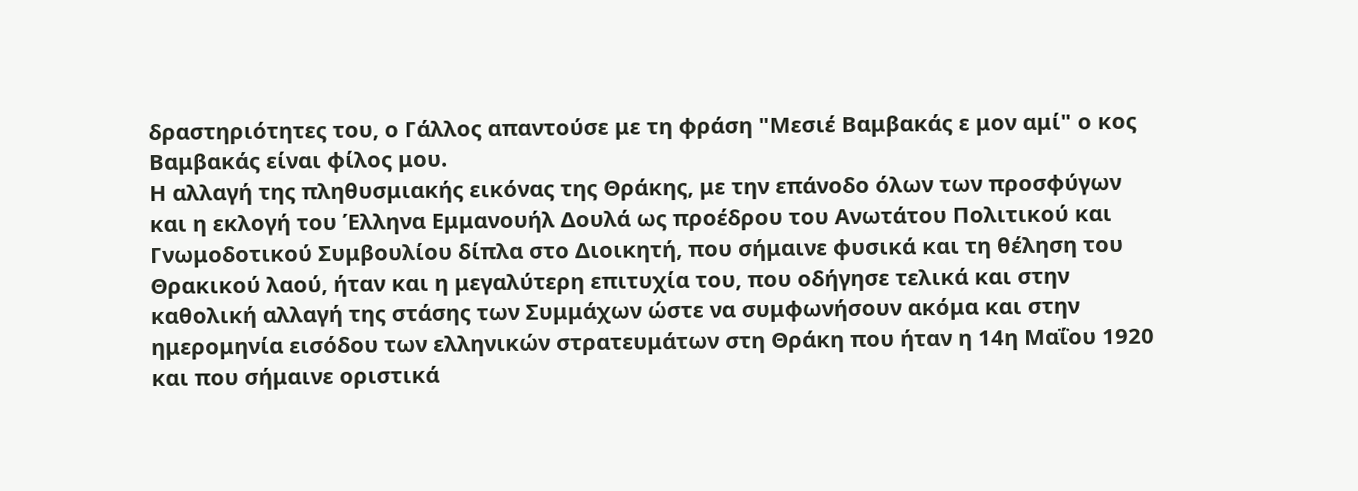δραστηριότητες του, ο Γάλλος απαντούσε με τη φράση "Μεσιέ Βαμβακάς ε μον αμί" ο κος Βαμβακάς είναι φίλος μου.
Η αλλαγή της πληθυσμιακής εικόνας της Θράκης, με την επάνοδο όλων των προσφύγων και η εκλογή του Έλληνα Εμμανουήλ Δουλά ως προέδρου του Ανωτάτου Πολιτικού και Γνωμοδοτικού Συμβουλίου δίπλα στο Διοικητή, που σήμαινε φυσικά και τη θέληση του Θρακικού λαού, ήταν και η μεγαλύτερη επιτυχία του, που οδήγησε τελικά και στην καθολική αλλαγή της στάσης των Συμμάχων ώστε να συμφωνήσουν ακόμα και στην ημερομηνία εισόδου των ελληνικών στρατευμάτων στη Θράκη που ήταν η 14η Μαΐου 1920 και που σήμαινε οριστικά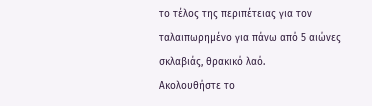το τέλος της περιπέτειας για τον ταλαιπωρημένο για πάνω από 5 αιώνες σκλαβιάς, θρακικό λαό.
Ακολουθήστε το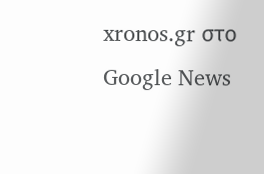xronos.gr στο Google News